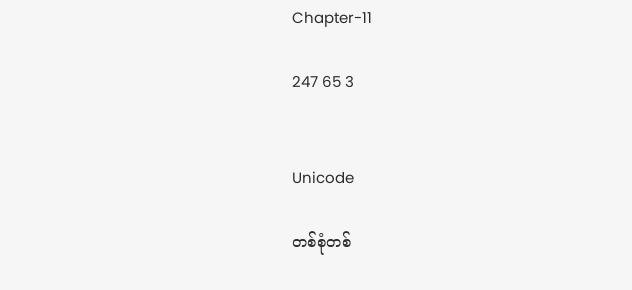Chapter-11

247 65 3


Unicode

တစ်စုံတစ်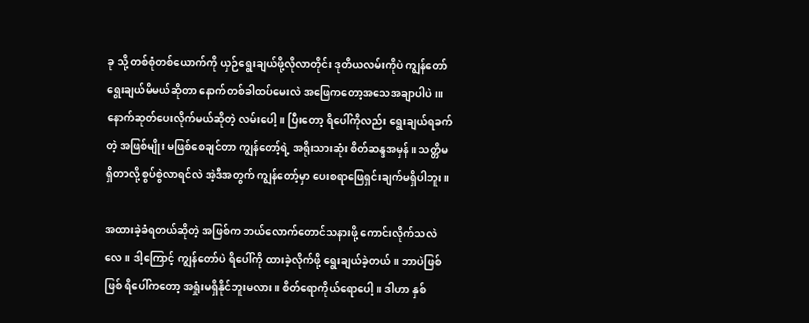ခု သို့ တစ်စုံတစ်ယောက်ကို ယှဉ်ရွေးချယ်ဖို့လိုလာတိုင်း ဒုတိယလမ်းကိုပဲ ကျွန်တော် ရွေးချယ်မိမယ်ဆိုတာ နောက်တစ်ခါထပ်မေးလဲ အဖြေကတော့အသေအချာပါပဲ၊။ နောက်ဆုတ်ပေးလိုက်မယ်ဆိုတဲ့ လမ်းပေါ့။ ပြီးတော့ ရိပေါ်ကိုလည်း ရွေးချယ်ရခက်တဲ့ အဖြစ်မျိုး မဖြစ်စေချင်တာ ကျွန်တော့်ရဲ့ အရိုးသားဆုံး စိတ်ဆန္ဒအမှန်။ သတ္တိမရှိတာလို့ စွပ်စွဲလာရင်လဲ အဲ့ဒီအတွက် ကျွန်တော့်မှာ ပေးစရာဖြေရှင်းချက်မရှိပါဘူး။

အထားခဲ့ခံရတယ်ဆိုတဲ့ အဖြစ်က ဘယ်လောက်တောင်သနားဖို့ ကောင်းလိုက်သလဲလေ။ ဒါ့ကြောင့် ကျွန်တော်ပဲ ရိပေါ်ကို ထားခဲ့လိုက်ဖို့ ရွေးချယ်ခဲ့တယ်။ ဘာပဲဖြစ်ဖြစ် ရိပေါ်ကတော့ အရှုံးမရှိနိုင်ဘူးမလား။ စိတ်ရောကိုယ်ရောပေါ့။ ဒါဟာ နှစ်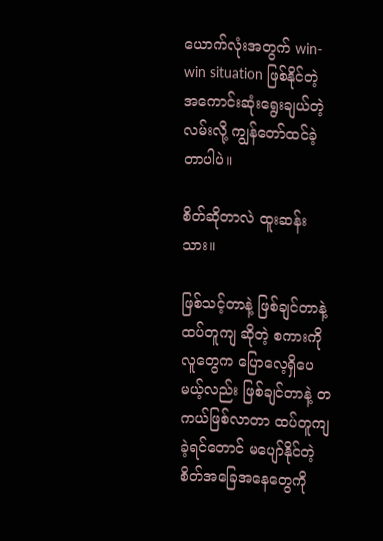ယောက်လုံးအတွက် win-win situation ဖြစ်နိုင်တဲ့ အကောင်းဆုံးရွေးချယ်တဲ့ လမ်းလို့ ကျွန်တော်ထင်ခဲ့တာပါပဲ။

စိတ်ဆိုတာလဲ ထူးဆန်းသား။

ဖြစ်သင့်တာနဲ့ ဖြစ်ချင်တာနဲ့ ထပ်တူကျ ဆိုတဲ့ စကားကို လူတွေက ပြောလေ့ရှိပေမယ့်လည်း ဖြစ်ချင်တာနဲ့ တကယ်ဖြစ်လာတာ ထပ်တူကျခဲ့ရင်တောင် မပျော်နိုင်တဲ့ စိတ်အခြေအနေတွေကို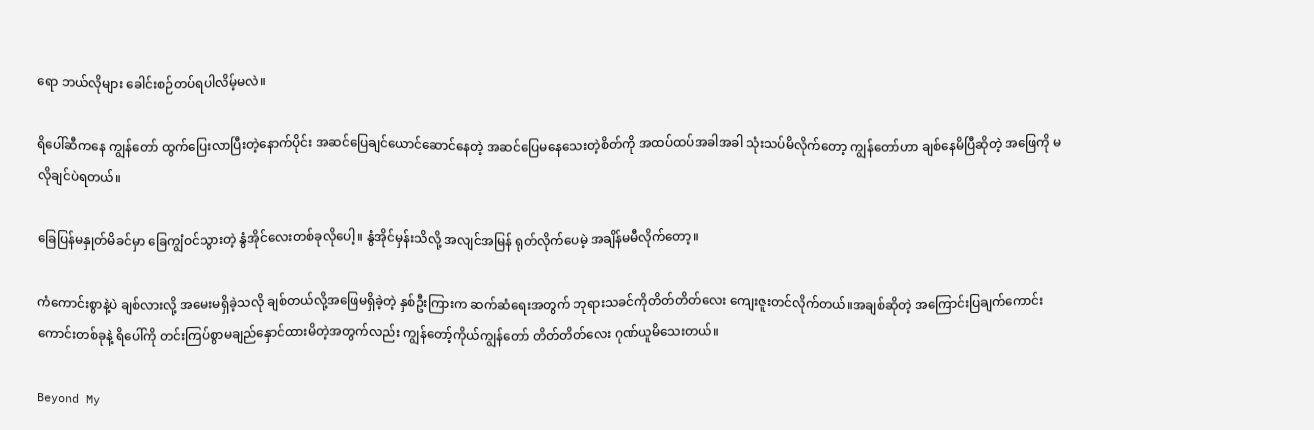ရော ဘယ်လိုများ ခေါင်းစဉ်တပ်ရပါလိမ့်မလဲ။

ရိပေါ်ဆီကနေ ကျွန်တော် ထွက်ပြေးလာပြီးတဲ့နောက်ပိုင်း အဆင်ပြေချင်ယောင်ဆောင်နေတဲ့ အဆင်ပြေမနေသေးတဲ့စိတ်ကို အထပ်ထပ်အခါအခါ သုံးသပ်မိလိုက်တော့ ကျွန်တော်ဟာ ချစ်နေမိပြီဆိုတဲ့ အဖြေကို မလိုချင်ပဲရတယ်။

ခြေပြန်မနှုတ်မိခင်မှာ ခြေကျွံဝင်သွားတဲ့ နွံအိုင်လေးတစ်ခုလိုပေါ့။ နွံအိုင်မှန်းသိလို့ အလျင်အမြန် ရုတ်လိုက်ပေမဲ့ အချိန်မမီလိုက်တော့။

ကံကောင်းစွာနဲ့ပဲ ချစ်လားလို့ အမေးမရှိခဲ့သလို ချစ်တယ်လို့အဖြေမရှိခဲ့တဲ့ နှစ်ဦးကြားက ဆက်ဆံရေးအတွက် ဘုရားသခင်ကိုတိတ်တိတ်လေး ကျေးဇူးတင်လိုက်တယ်။အချစ်ဆိုတဲ့ အကြောင်းပြချက်ကောင်းကောင်းတစ်ခုနဲ့ ရိပေါ်ကို တင်းကြပ်စွာမချည်နှောင်ထားမိတဲ့အတွက်လည်း ကျွန်တော့်ကိုယ်ကျွန်တော် တိတ်တိတ်လေး ဂုဏ်ယူမိသေးတယ်။

Beyond My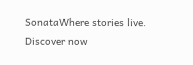SonataWhere stories live. Discover now